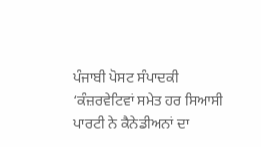ਪੰਜਾਬੀ ਪੋਸਟ ਸੰਪਾਦਕੀ
‘ਕੰਜ਼ਰਵੇਟਿਵਾਂ ਸਮੇਤ ਹਰ ਸਿਆਸੀ ਪਾਰਟੀ ਨੇ ਕੈਨੇਡੀਅਨਾਂ ਦਾ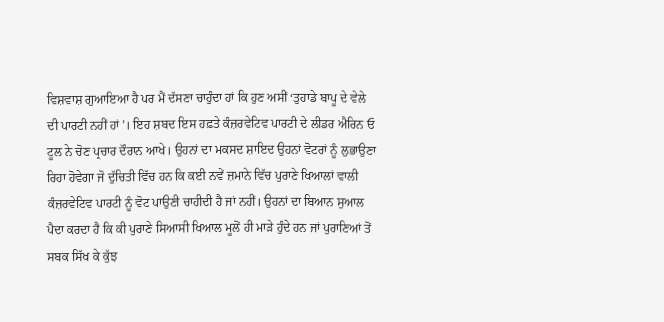ਵਿਸ਼ਵਾਸ਼ ਗੁਆਇਆ ਹੈ ਪਰ ਮੈਂ ਦੱਸਣਾ ਚਾਹੁੰਦਾ ਹਾਂ ਕਿ ਹੁਣ ਅਸੀਂ ‘ਤੁਹਾਡੇ ਬਾਪੂ ਦੇ ਵੇਲੇ ਦੀ ਪਾਰਟੀ ਨਹੀਂ ਹਾਂ’। ਇਹ ਸ਼ਬਦ ਇਸ ਹਫ਼ਤੇ ਕੰਜ਼ਰਵੇਟਿਵ ਪਾਰਟੀ ਦੇ ਲੀਡਰ ਐਰਿਨ ਓ ਟੂਲ ਨੇ ਚੋਣ ਪ੍ਰਚਾਰ ਦੌਰਾਨ ਆਖੇ। ਉਹਨਾਂ ਦਾ ਮਕਸਦ ਸ਼ਾਇਦ ਉਹਨਾਂ ਵੋਟਰਾਂ ਨੂੰ ਲੁਭਾਉਣਾ ਰਿਹਾ ਹੋਵੇਗਾ ਜੋ ਦੁੱਚਿਤੀ ਵਿੱਚ ਹਨ ਕਿ ਕਈ ਨਵੇਂ ਜ਼ਮਾਨੇ ਵਿੱਚ ਪੁਰਾਣੇ ਖਿਆਲਾਂ ਵਾਲੀ ਕੰਜ਼ਰਵੇਟਿਵ ਪਾਰਟੀ ਨੂੰ ਵੋਟ ਪਾਉਣੀ ਚਾਹੀਦੀ ਹੈ ਜਾਂ ਨਹੀਂ। ਉਹਨਾਂ ਦਾ ਬਿਆਨ ਸੁਆਲ ਪੈਦਾ ਕਰਦਾ ਹੈ ਕਿ ਕੀ ਪੁਰਾਣੇ ਸਿਆਸੀ ਖਿਆਲ ਮੂਲੋਂ ਹੀ ਮਾੜੇ ਹੁੰਦੇ ਹਨ ਜਾਂ ਪੁਰਾਣਿਆਂ ਤੋਂ ਸਬਕ ਸਿੱਖ ਕੇ ਕੁੱਝ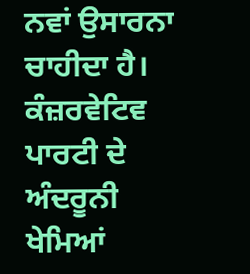ਨਵਾਂ ਉਸਾਰਨਾ ਚਾਹੀਦਾ ਹੈ।
ਕੰਜ਼ਰਵੇਟਿਵ ਪਾਰਟੀ ਦੇ ਅੰਦਰੂਨੀ ਖੇਮਿਆਂ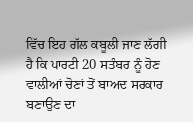ਵਿੱਚ ਇਹ ਗੱਲ ਕਬੂਲੀ ਜਾਣ ਲੱਗੀ ਹੈ ਕਿ ਪਾਰਟੀ 20 ਸਤੰਬਰ ਨੂੰ ਹੋਣ ਵਾਲੀਆਂ ਚੋਣਾਂ ਤੋਂ ਬਾਅਦ ਸਰਕਾਰ ਬਣਾਉਣ ਦਾ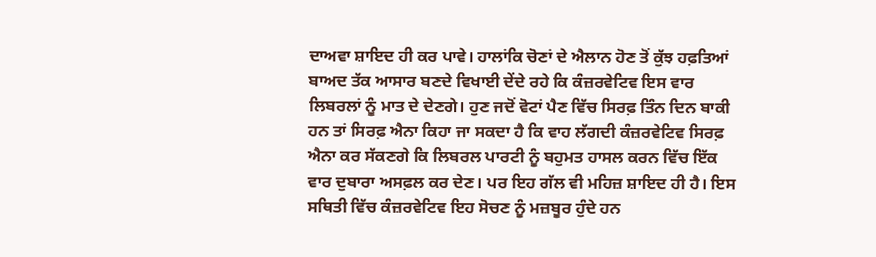ਦਾਅਵਾ ਸ਼ਾਇਦ ਹੀ ਕਰ ਪਾਵੇ। ਹਾਲਾਂਕਿ ਚੋਣਾਂ ਦੇ ਐਲਾਨ ਹੋਣ ਤੋਂ ਕੁੱਝ ਹਫ਼ਤਿਆਂ ਬਾਅਦ ਤੱਕ ਆਸਾਰ ਬਣਦੇ ਵਿਖਾਈ ਦੇਂਦੇ ਰਹੇ ਕਿ ਕੰਜ਼ਰਵੇਟਿਵ ਇਸ ਵਾਰ ਲਿਬਰਲਾਂ ਨੂੰ ਮਾਤ ਦੇ ਦੇਣਗੇ। ਹੁਣ ਜਦੋਂ ਵੋਟਾਂ ਪੈਣ ਵਿੱਚ ਸਿਰਫ਼ ਤਿੰਨ ਦਿਨ ਬਾਕੀ ਹਨ ਤਾਂ ਸਿਰਫ਼ ਐਨਾ ਕਿਹਾ ਜਾ ਸਕਦਾ ਹੈ ਕਿ ਵਾਹ ਲੱਗਦੀ ਕੰਜ਼ਰਵੇਟਿਵ ਸਿਰਫ਼ ਐਨਾ ਕਰ ਸੱਕਣਗੇ ਕਿ ਲਿਬਰਲ ਪਾਰਟੀ ਨੂੰ ਬਹੁਮਤ ਹਾਸਲ ਕਰਨ ਵਿੱਚ ਇੱਕ ਵਾਰ ਦੁਬਾਰਾ ਅਸਫ਼ਲ ਕਰ ਦੇਣ। ਪਰ ਇਹ ਗੱਲ ਵੀ ਮਹਿਜ਼ ਸ਼ਾਇਦ ਹੀ ਹੈ। ਇਸ ਸਥਿਤੀ ਵਿੱਚ ਕੰਜ਼ਰਵੇਟਿਵ ਇਹ ਸੋਚਣ ਨੂੰ ਮਜ਼ਬੂਰ ਹੁੰਦੇ ਹਨ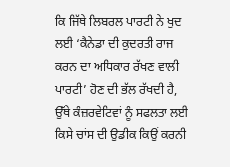ਕਿ ਜਿੱਥੇ ਲਿਬਰਲ ਪਾਰਟੀ ਨੇ ਖੁਦ ਲਈ ‘ਕੈਨੇਡਾ ਦੀ ਕੁਦਰਤੀ ਰਾਜ ਕਰਨ ਦਾ ਅਧਿਕਾਰ ਰੱਖਣ ਵਾਲੀ ਪਾਰਟੀ’ ਹੋਣ ਦੀ ਭੱਲ ਰੱਖਦੀ ਹੈ, ਉੱਥੇ ਕੰਜ਼ਰਵੇਟਿਵਾਂ ਨੂੰ ਸਫਲਤਾ ਲਈ ਕਿਸੇ ਚਾਂਸ ਦੀ ਉਡੀਕ ਕਿਉਂ ਕਰਨੀ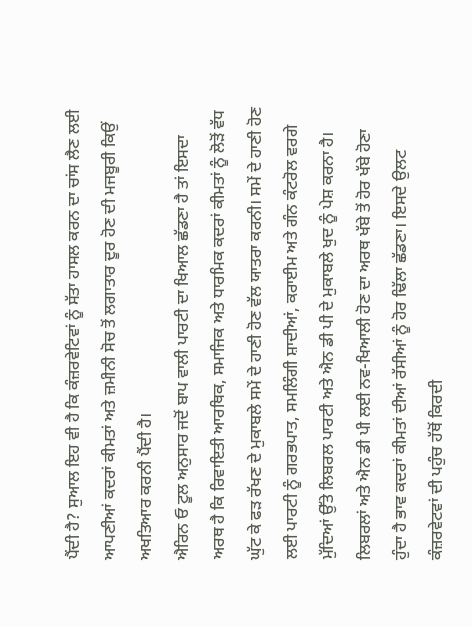ਪੈਂਦੀ ਹੈ? ਸੁਆਲ ਇਹ ਵੀ ਹੈ ਕਿ ਕੰਜ਼ਰਵੇਟਿਵਾਂ ਨੂੰ ਸੱਤਾ ਹਾਸਲ ਕਰਨ ਦਾ ਚਾਂਸ ਲੈਣ ਲਈ ਆਪਣੀਆਂ ਕਦਰਾਂ ਕੀਮਤਾਂ ਅਤੇ ਜ਼ਮੀਨੀ ਸੋਚ ਤੋਂ ਲਗਾਤਾਰ ਦੂਰ ਹੋਣ ਦੀ ਮਜਬੂਰੀ ਕਿਉਂ ਅਖਤਿਆਰ ਕਰਨੀ ਪੈਂਦੀ ਹੈ।
ਐਰਿਨ ਓ ਟੂਲ ਅਨੁਸਾਰ ਜਦੋਂ ਬਾਪ ਵਾਲੀ ਪਾਰਟੀ ਦਾ ਖਿਆਲ ਛੱਡਣਾ ਹੈ ਤਾਂ ਇਸਦਾ ਅਰਥ ਹੈ ਕਿ ਰਿਵਾਇਤੀ ਆਰਥਿਕ, ਸਮਾਜਿਕ ਅਤੇ ਧਾਰਮਿਕ ਕਦਰਾਂ ਕੀਮਤਾਂ ਨੂੰ ਲੋੜੋਂ ਵੱਧ ਘੁੱਟ ਕੇ ਫੜ ਰੱਖਣ ਦੇ ਮੁਕਾਬਲੇ ਸਮੇਂ ਦੇ ਹਾਣੀ ਹੋਣ ਵੱਲ ਯਾਤਰਾ ਕਰਨੀ। ਸਮੇਂ ਦੇ ਹਾਣੀ ਹੋਣ ਲਈ ਪਾਰਟੀ ਨੂੰ ਗਰਭਪਾਤ, ਸਮਲਿੰਗੀ ਸ਼ਾਦੀਆਂ, ਕਰਾਈਮ ਅਤੇ ਗੰਨ ਕੰਟਰੋਲ ਵਰਗੇ ਮੁੱਦਿਆਂ ਉੱਤੇ ਲਿਬਰਲ ਪਾਰਟੀ ਅਤੇ ਐਨ ਡੀ ਪੀ ਦੇ ਮੁਕਾਬਲੇ ਖੁਦ ਨੂੰ ਪੇਸ਼ ਕਰਨਾ ਹੈ। ਲਿਬਰਲਾਂ ਅਤੇ ਐਨ ਡੀ ਪੀ ਲਈ ਨਵ-ਖਿਆਲੀ ਹੋਣ ਦਾ ਅਰਥ ਖੱਬੇ ਤੋਂ ਹੋਰ ਖੱਬੇ ਹੋਣਾ ਹੁੰਦਾ ਹੈ ਭਾਵ ਕਦਰਾਂ ਕੀਮਤਾਂ ਦੀਆਂ ਰੱਸੀਆਂ ਨੂੰ ਹੋਰ ਢਿੱਲਾ ਛੱਡਣਾ। ਇਸਦੇ ਉਲਟ ਕੰਜ਼ਰਵੇਟਵਾਂ ਦੀ ਪਹੁੰਚ ਹੱਥੋਂ ਕਿਰਦੀ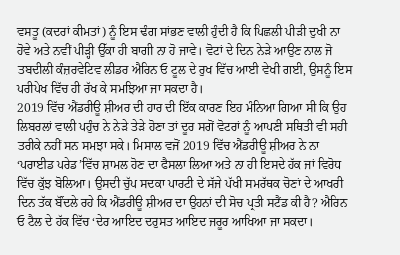ਵਸਤੂ (ਕਦਰਾਂ ਕੀਮਤਾਂ) ਨੂੰ ਇਸ ਢੰਗ ਸਾਂਭਣ ਵਾਲੀ ਹੁੰਦੀ ਹੈ ਕਿ ਪਿਛਲੀ ਪੀੜੀ ਦੁਖੀ ਨਾ ਹੋਵੇ ਅਤੇ ਨਵੀਂ ਪੀੜ੍ਹੀ ਉੱਕਾ ਹੀ ਬਾਗੀ ਨਾ ਹੋ ਜਾਵੇ। ਵੋਟਾਂ ਦੇ ਦਿਨ ਨੇੜੇ ਆਉਣ ਨਾਲ ਜੋ ਤਬਦੀਲੀ ਕੰਜ਼ਰਵੇਟਿਵ ਲੀਡਰ ਐਰਿਨ ਓ ਟੂਲ ਦੇ ਰੁਖ ਵਿੱਚ ਆਈ ਵੇਖੀ ਗਈ, ਉਸਨੂੰ ਇਸ ਪਰੀਪੇਖ ਵਿੱਚ ਹੀ ਰੱਖ ਕੇ ਸਮਝਿਆ ਜਾ ਸਕਦਾ ਹੈ।
2019 ਵਿੱਚ ਐਂਡਰੀਊ ਸ਼ੀਅਰ ਦੀ ਹਾਰ ਦੀ ਇੱਕ ਕਾਰਣ ਇਹ ਮੰਨਿਆ ਗਿਆ ਸੀ ਕਿ ਉਹ ਲਿਬਰਲਾਂ ਵਾਲੀ ਪਹੁੰਚ ਨੇ ਨੇੜੇ ਤੇੜੇ ਹੋਣਾ ਤਾਂ ਦੂਰ ਸਗੋਂ ਵੋਟਰਾਂ ਨੂੰ ਆਪਣੀ ਸਥਿਤੀ ਵੀ ਸਹੀ ਤਰੀਕੇ ਨਹੀਂ ਸਨ ਸਮਝਾ ਸਕੇ। ਮਿਸਾਲ ਵਜੋਂ 2019 ਵਿੱਚ ਐਂਡਰੀਊ ਸ਼ੀਅਰ ਨੇ ਨਾ ‘ਪਰਾਈਡ ਪਰੇਡ’ਵਿੱਚ ਸ਼ਾਮਲ ਹੋਣ ਦਾ ਫੈਸਲਾ ਲਿਆ ਅਤੇ ਨਾ ਹੀ ਇਸਦੇ ਹੱਕ ਜਾਂ ਵਿਰੋਧ ਵਿੱਚ ਕੁੱਝ ਬੋਲਿਆ। ਉਸਦੀ ਚੁੱਪ ਸਦਕਾ ਪਾਰਟੀ ਦੇ ਸੱਜੇ ਪੱਖੀ ਸਮਰੱਥਕ ਚੋਣਾਂ ਦੇ ਆਖਰੀ ਦਿਨ ਤੱਕ ਬੌਂਦਲੇ ਰਹੇ ਕਿ ਐਂਡਰੀਊ ਸ਼ੀਅਰ ਦਾ ਉਹਨਾਂ ਦੀ ਸੋਚ ਪ੍ਰਤੀ ਸਟੈਂਡ ਕੀ ਹੈ? ਐਰਿਨ ਓ ਟੈਲ ਦੇ ਹੱਕ ਵਿੱਚ ‘ਦੇਰ ਆਇਦ ਦਰੁਸਤ ਆਇਦ ਜਰੂਰ ਆਖਿਆ ਜਾ ਸਕਦਾ।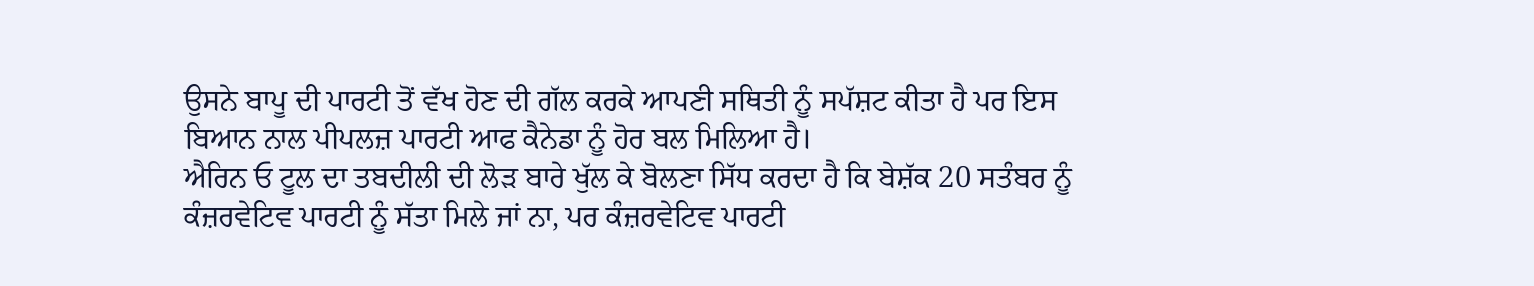ਉਸਨੇ ਬਾਪੂ ਦੀ ਪਾਰਟੀ ਤੋਂ ਵੱਖ ਹੋਣ ਦੀ ਗੱਲ ਕਰਕੇ ਆਪਣੀ ਸਥਿਤੀ ਨੂੰ ਸਪੱਸ਼ਟ ਕੀਤਾ ਹੈ ਪਰ ਇਸ ਬਿਆਨ ਨਾਲ ਪੀਪਲਜ਼ ਪਾਰਟੀ ਆਫ ਕੈਨੇਡਾ ਨੂੰ ਹੋਰ ਬਲ ਮਿਲਿਆ ਹੈ।
ਐਰਿਨ ਓ ਟੂਲ ਦਾ ਤਬਦੀਲੀ ਦੀ ਲੋੜ ਬਾਰੇ ਖੁੱਲ ਕੇ ਬੋਲਣਾ ਸਿੱਧ ਕਰਦਾ ਹੈ ਕਿ ਬੇਸ਼ੱਕ 20 ਸਤੰਬਰ ਨੂੰ ਕੰਜ਼ਰਵੇਟਿਵ ਪਾਰਟੀ ਨੂੰ ਸੱਤਾ ਮਿਲੇ ਜਾਂ ਨਾ, ਪਰ ਕੰਜ਼ਰਵੇਟਿਵ ਪਾਰਟੀ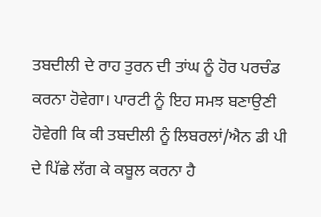ਤਬਦੀਲੀ ਦੇ ਰਾਹ ਤੁਰਨ ਦੀ ਤਾਂਘ ਨੂੰ ਹੋਰ ਪਰਚੰਡ ਕਰਨਾ ਹੋਵੇਗਾ। ਪਾਰਟੀ ਨੂੰ ਇਹ ਸਮਝ ਬਣਾਉਣੀ ਹੋਵੇਗੀ ਕਿ ਕੀ ਤਬਦੀਲੀ ਨੂੰ ਲਿਬਰਲਾਂ/ਐਨ ਡੀ ਪੀ ਦੇ ਪਿੱਛੇ ਲੱਗ ਕੇ ਕਬੂਲ ਕਰਨਾ ਹੈ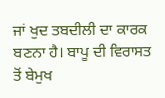ਜਾਂ ਖੁਦ ਤਬਦੀਲੀ ਦਾ ਕਾਰਕ ਬਣਨਾ ਹੈ। ਬਾਪੂ ਦੀ ਵਿਰਾਸਤ ਤੋਂ ਬੇਮੁਖ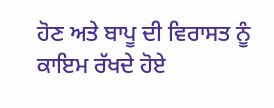ਹੋਣ ਅਤੇ ਬਾਪੂ ਦੀ ਵਿਰਾਸਤ ਨੂੰ ਕਾਇਮ ਰੱਖਦੇ ਹੋਏ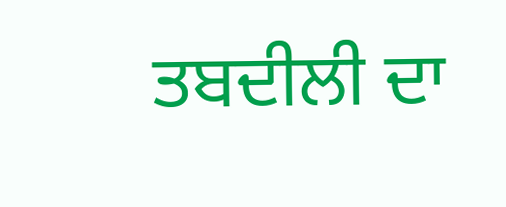ਤਬਦੀਲੀ ਦਾ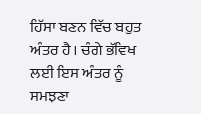ਹਿੱਸਾ ਬਣਨ ਵਿੱਚ ਬਹੁਤ ਅੰਤਰ ਹੈ। ਚੰਗੇ ਭੱਵਿਖ ਲਈ ਇਸ ਅੰਤਰ ਨੂੰ ਸਮਝਣਾ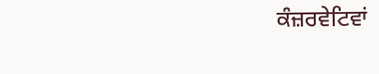ਕੰਜ਼ਰਵੇਟਿਵਾਂ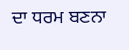ਦਾ ਧਰਮ ਬਣਨਾ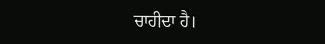ਚਾਹੀਦਾ ਹੈ।